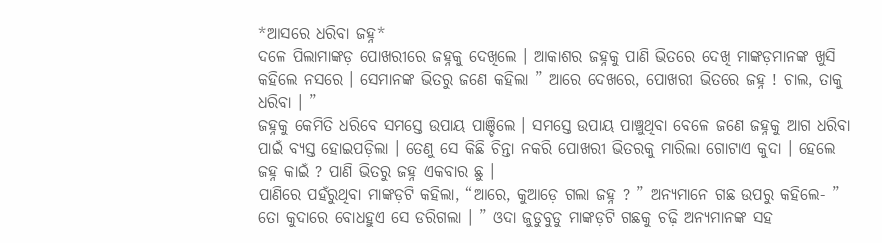*ଆସରେ ଧରିବା ଜହ୍ନ*
ଦଳେ ପିଲାମାଙ୍କଡ଼ ପୋଖରୀରେ ଜହ୍ନକୁ ଦେଖିଲେ । ଆକାଶର ଜହ୍ନକୁ ପାଣି ଭିତରେ ଦେଖି ମାଙ୍କଡ଼ମାନଙ୍କ ଖୁସି କହିଲେ ନସରେ । ସେମାନଙ୍କ ଭିତରୁ ଜଣେ କହିଲା ” ଆରେ ଦେଖରେ, ପୋଖରୀ ଭିତରେ ଜହ୍ନ ! ଚାଲ, ତାକୁ ଧରିବା । ”
ଜହ୍ନକୁ କେମିତି ଧରିବେ ସମସ୍ତେ ଉପାୟ ପାଞ୍ଚିଲେ । ସମସ୍ତେ ଉପାୟ ପାଞ୍ଚୁଥିବା ବେଳେ ଜଣେ ଜହ୍ନକୁ ଆଗ ଧରିବା ପାଇଁ ବ୍ୟସ୍ତ ହୋଇପଡ଼ିଲା । ତେଣୁ ସେ କିଛି ଚିନ୍ତା ନକରି ପୋଖରୀ ଭିତରକୁ ମାରିଲା ଗୋଟାଏ କୁଦା । ହେଲେ ଜହ୍ନ କାଇଁ ? ପାଣି ଭିତରୁ ଜହ୍ନ ଏକବାର ଛୁ ।
ପାଣିରେ ପହଁରୁଥିବା ମାଙ୍କଡ଼ଟି କହିଲା, “ଆରେ, କୁଆଡ଼େ ଗଲା ଜହ୍ନ ? ” ଅନ୍ୟମାନେ ଗଛ ଉପରୁ କହିଲେ- ” ତୋ କୁଦାରେ ବୋଧହୁଏ ସେ ଡରିଗଲା । ” ଓଦା ଜୁଡୁବୁଡୁ ମାଙ୍କଡ଼ଟି ଗଛକୁ ଚଢ଼ି ଅନ୍ୟମାନଙ୍କ ସହ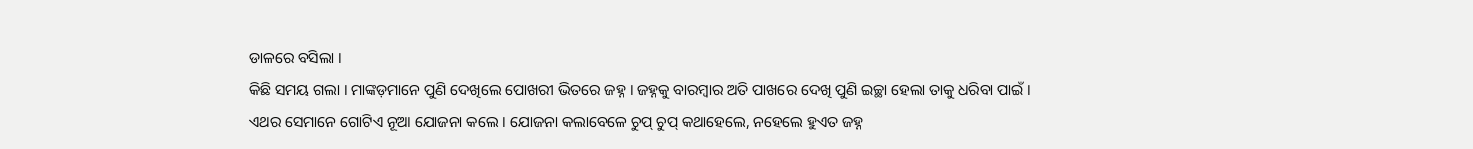ଡାଳରେ ବସିଲା ।
କିଛି ସମୟ ଗଲା । ମାଙ୍କଡ଼ମାନେ ପୁଣି ଦେଖିଲେ ପୋଖରୀ ଭିତରେ ଜହ୍ନ । ଜହ୍ନକୁ ବାରମ୍ବାର ଅତି ପାଖରେ ଦେଖି ପୁଣି ଇଚ୍ଛା ହେଲା ତାକୁ ଧରିବା ପାଇଁ ।
ଏଥର ସେମାନେ ଗୋଟିଏ ନୂଆ ଯୋଜନା କଲେ । ଯୋଜନା କଲାବେଳେ ଚୁପ୍ ଚୁପ୍ କଥାହେଲେ, ନହେଲେ ହୁଏତ ଜହ୍ନ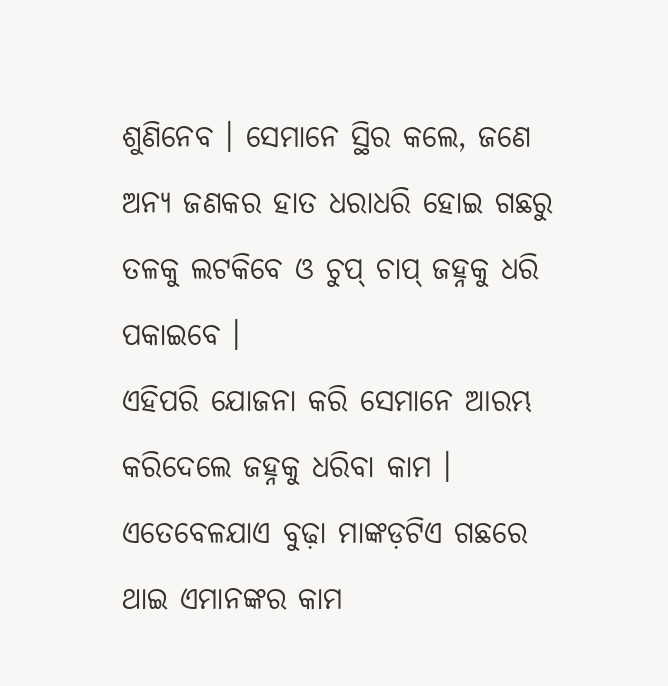ଶୁଣିନେବ । ସେମାନେ ସ୍ଥିର କଲେ, ଜଣେ ଅନ୍ୟ ଜଣକର ହାତ ଧରାଧରି ହୋଇ ଗଛରୁ ତଳକୁ ଲଟକିବେ ଓ ଚୁପ୍ ଚାପ୍ ଜହ୍ନକୁ ଧରି ପକାଇବେ ।
ଏହିପରି ଯୋଜନା କରି ସେମାନେ ଆରମ୍ଭ କରିଦେଲେ ଜହ୍ନକୁ ଧରିବା କାମ । ଏତେବେଳଯାଏ ବୁଢ଼ା ମାଙ୍କଡ଼ଟିଏ ଗଛରେ ଥାଇ ଏମାନଙ୍କର କାମ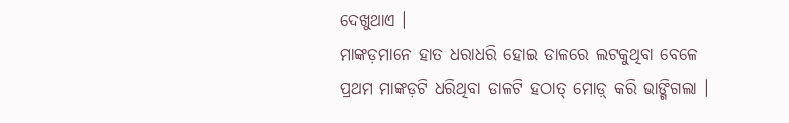ଦେଖୁଥାଏ ।
ମାଙ୍କଡ଼ମାନେ ହାତ ଧରାଧରି ହୋଇ ଡାଳରେ ଲଟକୁଥିବା ବେଳେ ପ୍ରଥମ ମାଙ୍କଡ଼ଟି ଧରିଥିବା ଡାଳଟି ହଠାତ୍ ମୋଡ଼୍ କରି ଭାଙ୍ଗିଗଲା ।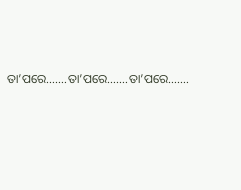ତା’ପରେ…….ତା’ପରେ…….ତା’ପରେ…….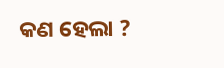କଣ ହେଲା ?